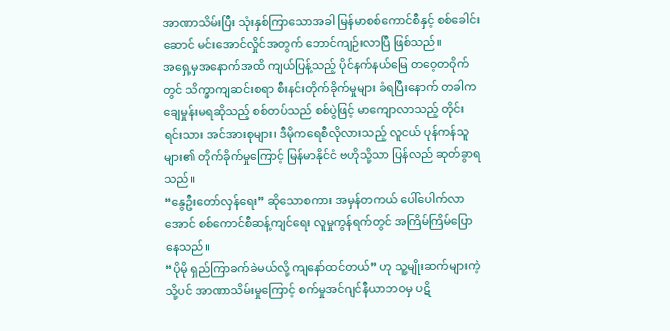အာဏာသိမ်းပြီး သုံးနှစ်ကြာသောအခါ မြန်မာစစ်ကောင်စီနှင့် စစ်ခေါင်းဆောင် မင်းအောင်လှိုင်အတွက် ဘောင်ကျဉ်းလာပြီ ဖြစ်သည်။
အရှေ့မှအနောက်အထိ ကျယ်ပြန့်သည့် ပိုင်နက်နယ်မြေ တဝေ့တဝိုက်တွင် သိက္ခာကျဆင်းစရာ စီးနင်းတိုက်ခိုက်မှုများ ခံရပြီးနောက် တခါက ချေမှုန်းမရဆိုသည့် စစ်တပ်သည် စစ်ပွဲဖြင့် မာကျောလာသည့် တိုင်းရင်းသား အင်အားစုများ၊ ဒီမိုကရေစီလိုလားသည့် လူငယ် ပုန်ကန်သူများ၏ တိုက်ခိုက်မှုကြောင့် မြန်မာနိုင်ငံ ဗဟိုသို့သာ ပြန်လည် ဆုတ်ခွာရသည်။
“နွေဦးတော်လှန်ရေး” ဆိုသောစကား အမှန်တကယ် ပေါ်ပေါက်လာအောင် စစ်ကောင်စီဆန့်ကျင်ရေး လူမှုကွန်ရက်တွင် အကြိမ်ကြိမ်ပြောနေသည်။
“ပိုမို ရှည်ကြာခက်ခဲမယ်လို့ ကျနော်ထင်တယ်” ဟု သူ့မျိုးဆက်များကဲ့သို့ပင် အာဏာသိမ်းမှုကြောင့် စက်မှုအင်ဂျင်နီယာဘဝမှ ပဋိ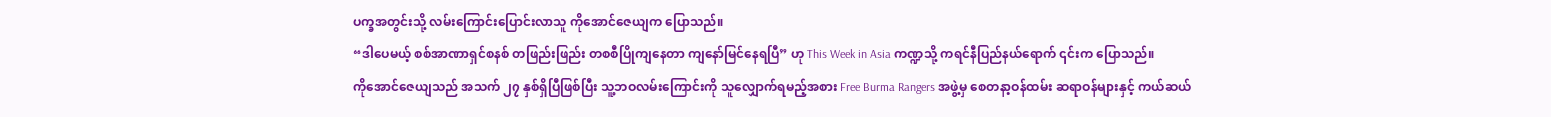ပက္ခအတွင်းသို့ လမ်းကြောင်းပြောင်းလာသူ ကိုအောင်ဇေယျက ပြောသည်။
“ဒါပေမယ့် စစ်အာဏာရှင်စနစ် တဖြည်းဖြည်း တစစီပြိုကျနေတာ ကျနော်မြင်နေရပြီ” ဟု This Week in Asia ကဏ္ဍသို့ ကရင်နီပြည်နယ်ရောက် ၎င်းက ပြောသည်။
ကိုအောင်ဇေယျသည် အသက် ၂၇ နှစ်ရှိပြီဖြစ်ပြီး သူ့ဘဝလမ်းကြောင်းကို သူလျှောက်ရမည့်အစား Free Burma Rangers အဖွဲ့မှ စေတနာ့ဝန်ထမ်း ဆရာဝန်များနှင့် ကယ်ဆယ်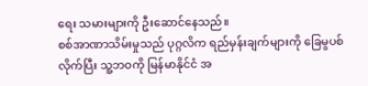ရေး သမားများကို ဦးဆောင်နေသည်။
စစ်အာဏာသိမ်းမှုသည် ပုဂ္ဂလိက ရည်မှန်းချက်များကို ခြေမွပစ်လိုက်ပြီး သူ့ဘဝကို မြန်မာနိုင်ငံ အ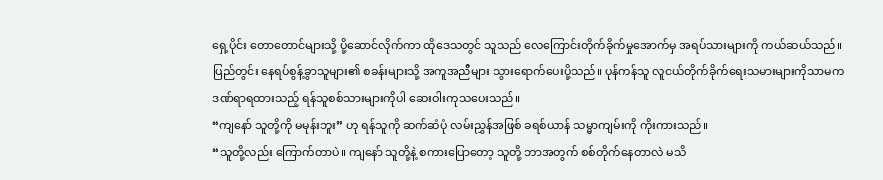ရှေ့ပိုင်း တောတောင်များသို့ ပို့ဆောင်လိုက်ကာ ထိုဒေသတွင် သူသည် လေကြောင်းတိုက်ခိုက်မှုအောက်မှ အရပ်သားများကို ကယ်ဆယ်သည်။ ပြည်တွင်း နေရပ်စွန့်ခွာသူများ၏ စခန်းများသို့ အကူအညီများ သွားရောက်ပေးပို့သည်။ ပုန်ကန်သူ လူငယ်တိုက်ခိုက်ရေးသမားများကိုသာမက ဒဏ်ရာရထားသည့် ရန်သူစစ်သားများကိုပါ ဆေးဝါးကုသပေးသည်။
“ကျနော် သူတို့ကို မမုန်းဘူး” ဟု ရန်သူကို ဆက်ဆံပုံ လမ်းညွှန်အဖြစ် ခရစ်ယာန် သမ္မာကျမ်းကို ကိုးကားသည်။
“သူတို့လည်း ကြောက်တာပဲ။ ကျနော် သူတို့နဲ့ စကားပြောတော့ သူတို့ ဘာအတွက် စစ်တိုက်နေတာလဲ မသိ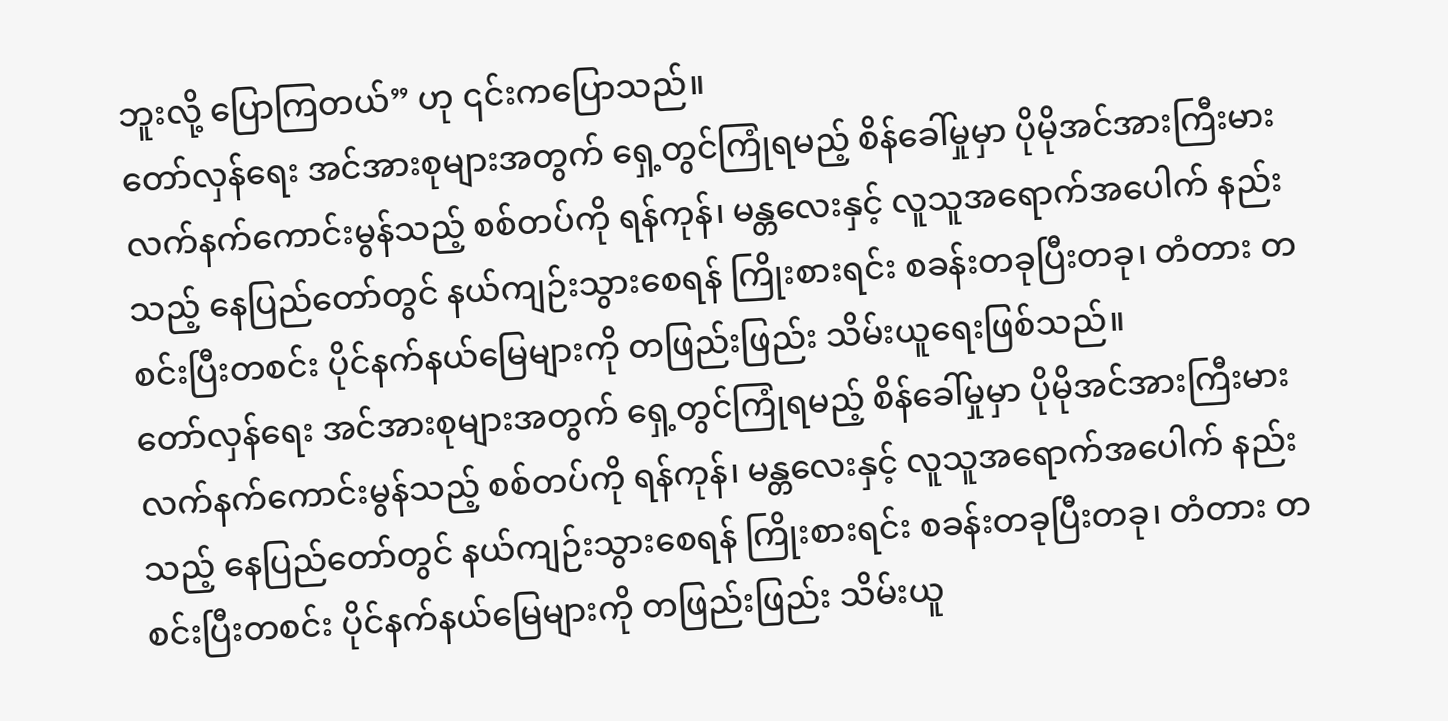ဘူးလို့ ပြောကြတယ်” ဟု ၎င်းကပြောသည်။
တော်လှန်ရေး အင်အားစုများအတွက် ရှေ့တွင်ကြုံရမည့် စိန်ခေါ်မှုမှာ ပိုမိုအင်အားကြီးမား လက်နက်ကောင်းမွန်သည့် စစ်တပ်ကို ရန်ကုန်၊ မန္တလေးနှင့် လူသူအရောက်အပေါက် နည်းသည့် နေပြည်တော်တွင် နယ်ကျဉ်းသွားစေရန် ကြိုးစားရင်း စခန်းတခုပြီးတခု၊ တံတား တစင်းပြီးတစင်း ပိုင်နက်နယ်မြေများကို တဖြည်းဖြည်း သိမ်းယူရေးဖြစ်သည်။
တော်လှန်ရေး အင်အားစုများအတွက် ရှေ့တွင်ကြုံရမည့် စိန်ခေါ်မှုမှာ ပိုမိုအင်အားကြီးမား လက်နက်ကောင်းမွန်သည့် စစ်တပ်ကို ရန်ကုန်၊ မန္တလေးနှင့် လူသူအရောက်အပေါက် နည်းသည့် နေပြည်တော်တွင် နယ်ကျဉ်းသွားစေရန် ကြိုးစားရင်း စခန်းတခုပြီးတခု၊ တံတား တစင်းပြီးတစင်း ပိုင်နက်နယ်မြေများကို တဖြည်းဖြည်း သိမ်းယူ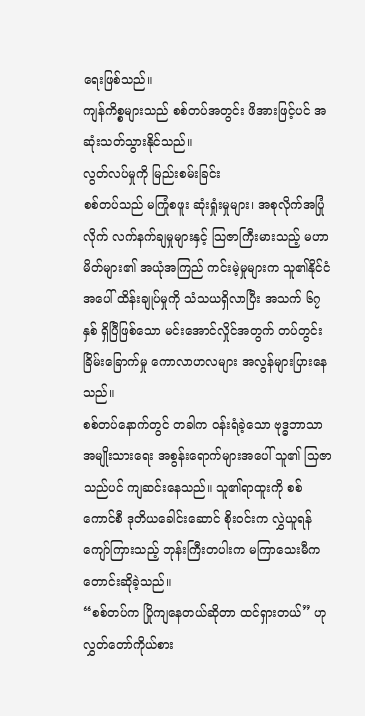ရေးဖြစ်သည်။
ကျန်ကိစ္စများသည် စစ်တပ်အတွင်း ဖိအားဖြင့်ပင် အဆုံးသတ်သွားနိုင်သည်။
လွတ်လပ်မှုကို မြည်းစမ်းခြင်း
စစ်တပ်သည် မကြုံစဖူး ဆုံးရှုံးမှုများ၊ အစုလိုက်အပြုံလိုက် လက်နက်ချမှုများနှင့် သြဇာကြီးမားသည့် မဟာမိတ်များ၏ အယုံအကြည် ကင်းမဲ့မှုများက သူ၏နိုင်ငံအပေါ် ထိန်းချုပ်မှုကို သံသယရှိလာပြီး အသက် ၆၇ နှစ် ရှိပြီဖြစ်သော မင်းအောင်လှိုင်အတွက် တပ်တွင်းခြိမ်းခြောက်မှု ကောလာဟလများ အလွန်များပြားနေသည်။
စစ်တပ်နောက်တွင် တခါက ဝန်းရံခဲ့သော ဗုဒ္ဓဘာသာ အမျိုးသားရေး အစွန်းရောက်များအပေါ် သူ၏ သြဇာသည်ပင် ကျဆင်းနေသည်။ သူ၏ရာထူးကို စစ်ကောင်စီ ဒုတိယခေါင်းဆောင် စိုးဝင်းက လွှဲယူရန် ကျော်ကြားသည့် ဘုန်းကြီးတပါးက မကြာသေးမီက တောင်းဆိုခဲ့သည်။
“စစ်တပ်က ပြိုကျနေတယ်ဆိုတာ ထင်ရှားတယ်” ဟု လွှတ်တော်ကိုယ်စား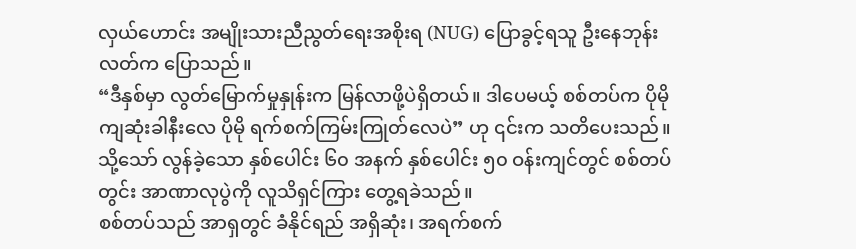လှယ်ဟောင်း အမျိုးသားညီညွတ်ရေးအစိုးရ (NUG) ပြောခွင့်ရသူ ဦးနေဘုန်းလတ်က ပြောသည်။
“ဒီနှစ်မှာ လွတ်မြောက်မှုနှုန်းက မြန်လာဖို့ပဲရှိတယ်။ ဒါပေမယ့် စစ်တပ်က ပိုမိုကျဆုံးခါနီးလေ ပိုမို ရက်စက်ကြမ်းကြုတ်လေပဲ” ဟု ၎င်းက သတိပေးသည်။
သို့သော် လွန်ခဲ့သော နှစ်ပေါင်း ၆၀ အနက် နှစ်ပေါင်း ၅၀ ဝန်းကျင်တွင် စစ်တပ်တွင်း အာဏာလုပွဲကို လူသိရှင်ကြား တွေ့ရခဲသည်။
စစ်တပ်သည် အာရှတွင် ခံနိုင်ရည် အရှိဆုံး၊ အရက်စက်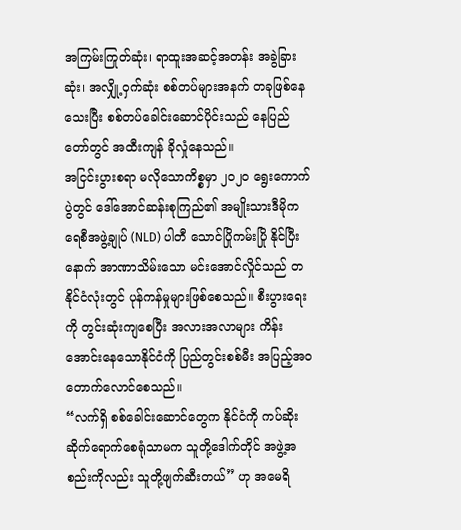အကြမ်းကြုတ်ဆုံး၊ ရာထူးအဆင့်အတန်း အခွဲခြားဆုံး၊ အလျှို့ဝှက်ဆုံး စစ်တပ်များအနက် တခုဖြစ်နေသေးပြီး စစ်တပ်ခေါင်းဆောင်ပိုင်းသည် နေပြည်တော်တွင် အထီးကျန် ခိုလှုံနေသည်။
အငြင်းပွားစရာ မလိုသောကိစ္စမှာ ၂၀၂၀ ရွေးကောက်ပွဲတွင် ဒေါ်အောင်ဆန်းစုကြည်၏ အမျိုးသားဒီမိုကရေစီအဖွဲ့ချုပ် (NLD) ပါတီ သောင်ပြိုကမ်းပြို နိုင်ပြီးနောက် အာဏာသိမ်းသော မင်းအောင်လှိုင်သည် တနိုင်ငံလုံးတွင် ပုန်ကန်မှုများဖြစ်စေသည်။ စီးပွားရေးကို တွင်းဆုံးကျစေပြီး အလားအလာများ ကိန်းအောင်းနေသောနိုင်ငံကို ပြည်တွင်းစစ်မီး အပြည့်အဝ တောက်လောင်စေသည်။
“လက်ရှိ စစ်ခေါင်းဆောင်တွေက နိုင်ငံကို ကပ်ဆိုး ဆိုက်ရောက်စေရုံသာမက သူတို့ဒေါက်တိုင် အဖွဲ့အစည်းကိုလည်း သူတို့ဖျက်ဆီးတယ်” ဟု အမေရိ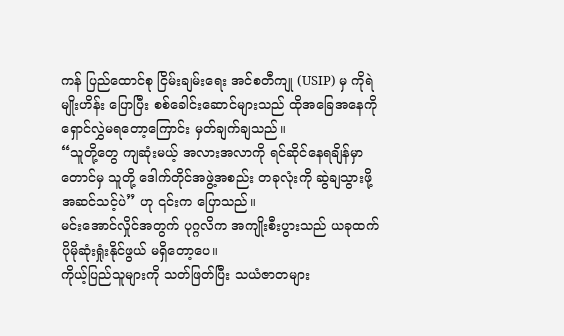ကန် ပြည်ထောင်စု ငြိမ်းချမ်းရေး အင်စတီကျု (USIP) မှ ကိုရဲမျိုးဟိန်း ပြောပြီး စစ်ခေါင်းဆောင်များသည် ထိုအခြေအနေကို ရှောင်လွှဲမရတော့ကြောင်း မှတ်ချက်ချသည်။
“သူတို့တွေ ကျဆုံးမယ့် အလားအလာကို ရင်ဆိုင်နေရချိန်မှာတောင်မှ သူတို့ ဒေါက်တိုင်အဖွဲ့အစည်း တခုလုံးကို ဆွဲချသွားဖို့ အဆင်သင့်ပဲ” ဟု ၎င်းက ပြောသည်။
မင်းအောင်လှိုင်အတွက် ပုဂ္ဂလိက အကျိုးစီးပွားသည် ယခုထက် ပိုမိုဆုံးရှုံးနိုင်ဖွယ် မရှိတော့ပေ။
ကိုယ့်ပြည်သူများကို သတ်ဖြတ်ပြီး သယံဇာတများ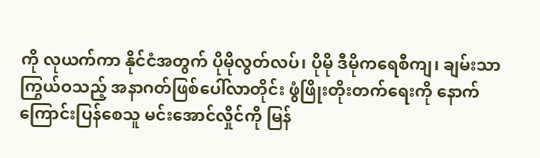ကို လုယက်ကာ နိုင်ငံအတွက် ပိုမိုလွတ်လပ်၊ ပိုမို ဒီမိုကရေစီကျ၊ ချမ်းသာကြွယ်ဝသည့် အနာဂတ်ဖြစ်ပေါ်လာတိုင်း ဖွံဖြိုးတိုးတက်ရေးကို နောက်ကြောင်းပြန်စေသူ မင်းအောင်လှိုင်ကို မြန်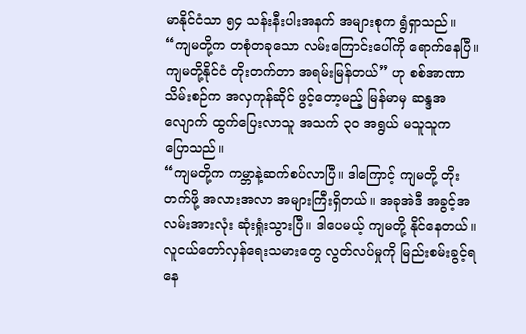မာနိုင်ငံသာ ၅၄ သန်းနီးပါးအနက် အများစုက ရွံရှာသည်။
“ကျမတို့က တစုံတခုသော လမ်းကြောင်းပေါ်ကို ရောက်နေပြီ။ ကျမတို့နိုင်ငံ တိုးတက်တာ အရမ်းမြန်တယ်” ဟု စစ်အာဏာသိမ်းစဉ်က အလှကုန်ဆိုင် ဖွင့်တော့မည့် မြန်မာမှ ဆန္ဒအလျောက် ထွက်ပြေးလာသူ အသက် ၃၀ အရွယ် မသူသူက ပြောသည်။
“ကျမတို့က ကမ္ဘာနဲ့ဆက်စပ်လာပြီ။ ဒါကြောင့် ကျမတို့ တိုးတက်ဖို့ အလားအလာ အများကြီးရှိတယ်။ အခုအဲဒီ အခွင့်အလမ်းအားလုံး ဆုံးရှုံးသွားပြီ။ ဒါပေမယ့် ကျမတို့ နိုင်နေတယ်။ လူငယ်တော်လှန်ရေးသမားတွေ လွတ်လပ်မှုကို မြည်းစမ်းခွင့်ရနေ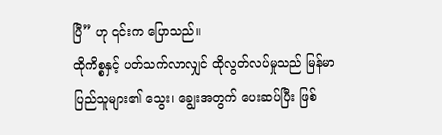ပြီ” ဟု ၎င်းက ပြောသည်။
ထိုကိစ္စနှင့် ပတ်သက်လာလျှင် ထိုလွတ်လပ်မှုသည် မြန်မာပြည်သူများ၏ သွေး၊ ချွေးအတွက် ပေးဆပ်ပြီး ဖြစ်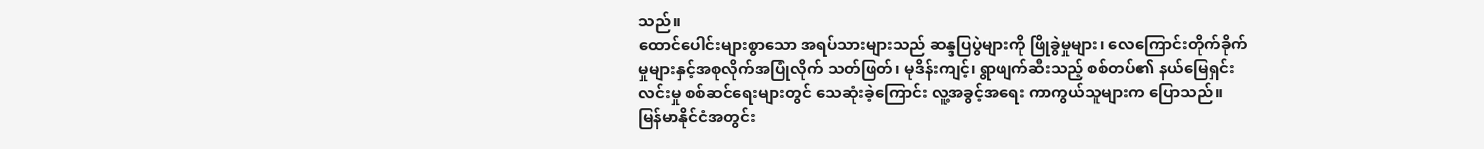သည်။
ထောင်ပေါင်းများစွာသော အရပ်သားများသည် ဆန္ဒပြပွဲများကို ဖြိုခွဲမှုများ၊ လေကြောင်းတိုက်ခိုက်မှုများနှင့်အစုလိုက်အပြုံလိုက် သတ်ဖြတ်၊ မုဒိန်းကျင့်၊ ရွာဖျက်ဆီးသည့် စစ်တပ်၏ နယ်မြေရှင်းလင်းမှု စစ်ဆင်ရေးများတွင် သေဆုံးခဲ့ကြောင်း လူ့အခွင့်အရေး ကာကွယ်သူများက ပြောသည်။
မြန်မာနိုင်ငံအတွင်း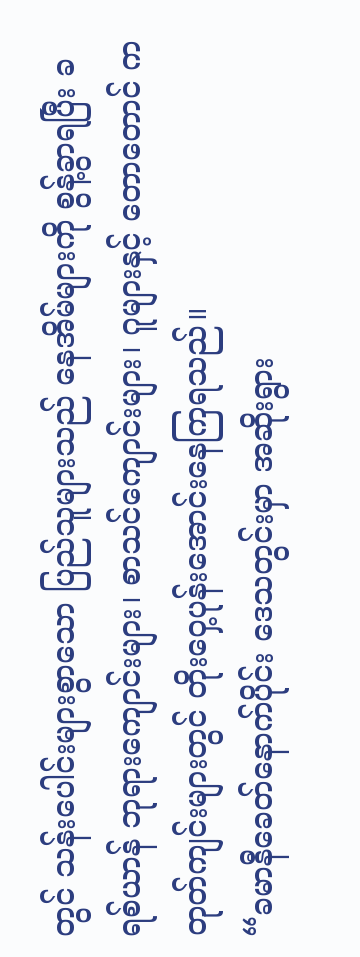တွင် သန်းပေါင်းများစွာသော ပြည်သူများသည် နေအိမ်များကို စွန့်ခွာရပြီး ခရစ်ယာန် ဘုရားကျောင်းများ၊ စာသင်ကျောင်းများ၊ ဂူများနှင့် တောတောင် ကတုတ်ကျင်းများတွင် တိုးဝှေ့ပုန်းအောင်းနေကြရသည်။
“ခမာနီခေတ်နောက်ပိုင်း ဒေသတွင်းမှာ အဆိုးရွား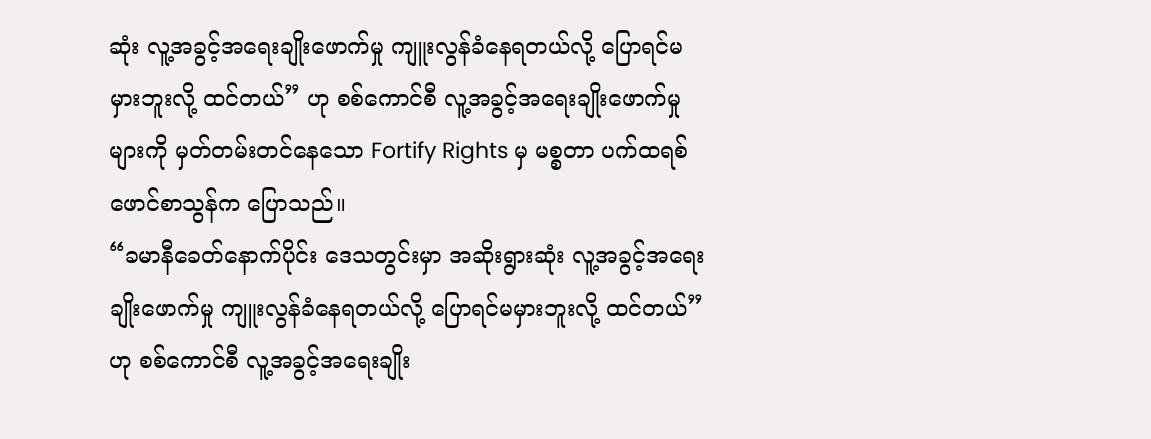ဆုံး လူ့အခွင့်အရေးချိုးဖောက်မှု ကျူးလွန်ခံနေရတယ်လို့ ပြောရင်မမှားဘူးလို့ ထင်တယ်” ဟု စစ်ကောင်စီ လူ့အခွင့်အရေးချိုးဖောက်မှုများကို မှတ်တမ်းတင်နေသော Fortify Rights မှ မစ္စတာ ပက်ထရစ် ဖောင်စာသွန်က ပြောသည်။
“ခမာနီခေတ်နောက်ပိုင်း ဒေသတွင်းမှာ အဆိုးရွားဆုံး လူ့အခွင့်အရေးချိုးဖောက်မှု ကျူးလွန်ခံနေရတယ်လို့ ပြောရင်မမှားဘူးလို့ ထင်တယ်” ဟု စစ်ကောင်စီ လူ့အခွင့်အရေးချိုး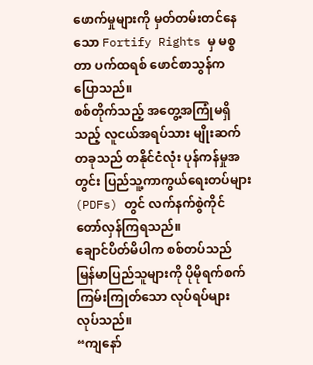ဖောက်မှုများကို မှတ်တမ်းတင်နေသော Fortify Rights မှ မစ္စတာ ပက်ထရစ် ဖောင်စာသွန်က ပြောသည်။
စစ်တိုက်သည့် အတွေ့အကြုံမရှိသည့် လူငယ်အရပ်သား မျိုးဆက်တခုသည် တနိုင်ငံလုံး ပုန်ကန်မှုအတွင်း ပြည်သူ့ကာကွယ်ရေးတပ်များ (PDFs) တွင် လက်နက်စွဲကိုင် တော်လှန်ကြရသည်။
ချောင်ပိတ်မိပါက စစ်တပ်သည် မြန်မာပြည်သူများကို ပိုမိုရက်စက်ကြမ်းကြုတ်သော လုပ်ရပ်များ လုပ်သည်။
“ကျနော်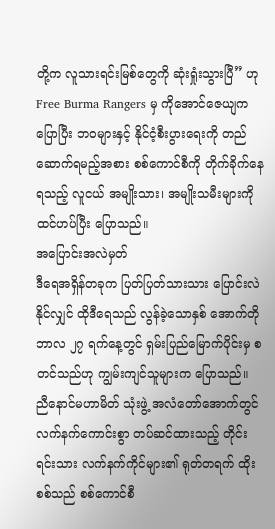တို့က လူသားရင်းမြစ်တွေကို ဆုံးရှုံးသွားပြီ” ဟု Free Burma Rangers မှ ကိုအောင်ဇေယျက ပြောပြီး ဘဝများနှင့် နိုင်ငံ့စီးပွားရေးကို တည်ဆောက်ရမည့်အစား စစ်ကောင်စီကို တိုက်ခိုက်နေရသည့် လူငယ် အမျိုးသား၊ အမျိုးသမီးများကို ထင်ဟပ်ပြီး ပြောသည်။
အပြောင်းအလဲမှတ်
ဒီရေအရှိန်တခုက ပြတ်ပြတ်သားသား ပြောင်းလဲနိုင်လျှင် ထိုဒီရေသည် လွန်ခဲ့သောနှစ် အောက်တိုဘာလ ၂၇ ရက်နေ့တွင် ရှမ်းပြည်မြောက်ပိုင်းမှ စတင်သည်ဟု ကျွမ်းကျင်သူများက ပြောသည်။
ညီနောင်မဟာမိတ် သုံးဖွဲ့ အလံတော်အောက်တွင် လက်နက်ကောင်းစွာ တပ်ဆင်ထားသည့် တိုင်းရင်းသား လက်နက်ကိုင်များ၏ ရုတ်တရက် ထိုးစစ်သည် စစ်ကောင်စီ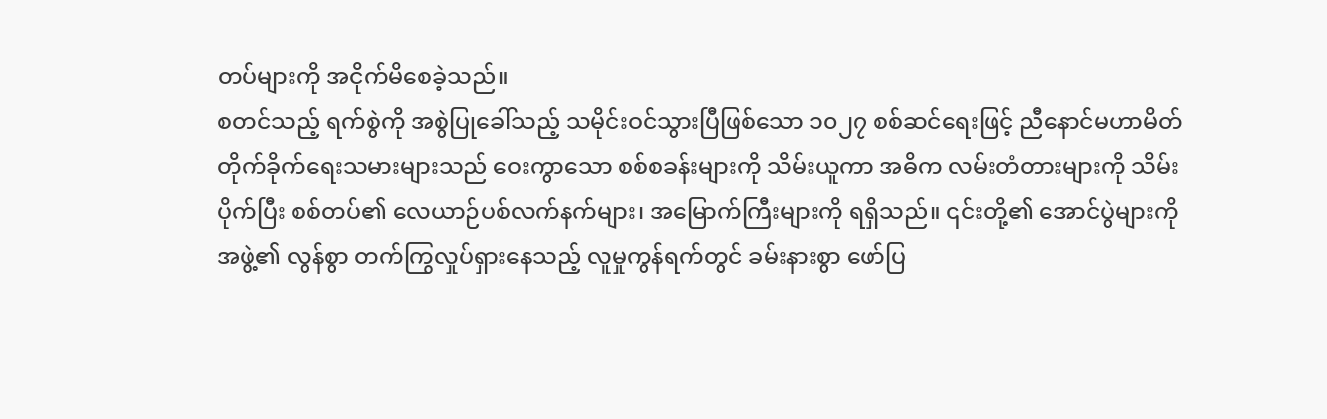တပ်များကို အငိုက်မိစေခဲ့သည်။
စတင်သည့် ရက်စွဲကို အစွဲပြုခေါ်သည့် သမိုင်းဝင်သွားပြီဖြစ်သော ၁၀၂၇ စစ်ဆင်ရေးဖြင့် ညီနောင်မဟာမိတ် တိုက်ခိုက်ရေးသမားများသည် ဝေးကွာသော စစ်စခန်းများကို သိမ်းယူကာ အဓိက လမ်းတံတားများကို သိမ်းပိုက်ပြီး စစ်တပ်၏ လေယာဉ်ပစ်လက်နက်များ၊ အမြောက်ကြီးများကို ရရှိသည်။ ၎င်းတို့၏ အောင်ပွဲများကို အဖွဲ့၏ လွန်စွာ တက်ကြွလှုပ်ရှားနေသည့် လူမှုကွန်ရက်တွင် ခမ်းနားစွာ ဖော်ပြ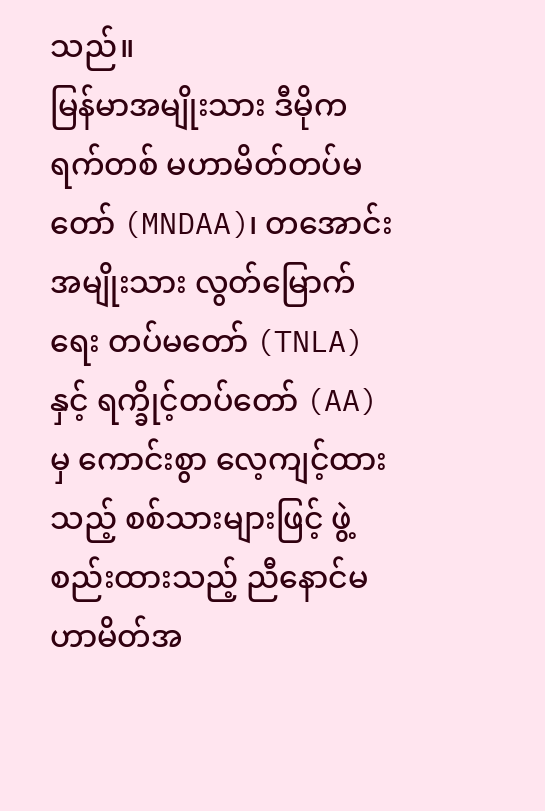သည်။
မြန်မာအမျိုးသား ဒီမိုကရက်တစ် မဟာမိတ်တပ်မတော် (MNDAA)၊ တအောင်းအမျိုးသား လွတ်မြောက်ရေး တပ်မတော် (TNLA) နှင့် ရက္ခိုင့်တပ်တော် (AA) မှ ကောင်းစွာ လေ့ကျင့်ထားသည့် စစ်သားများဖြင့် ဖွဲ့စည်းထားသည့် ညီနောင်မဟာမိတ်အ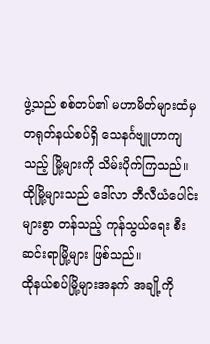ဖွဲ့သည် စစ်တပ်၏ မဟာမိတ်များထံမှ တရုတ်နယ်စပ်ရှိ သေနင်္ဂဗျူဟာကျသည့် မြို့များကို သိမ်းပိုက်ကြသည်။ ထိုမြို့များသည် ဒေါ်လာ ဘီလီယံပေါင်းများစွာ တန်သည့် ကုန်သွယ်ရေး စီးဆင်းရာမြို့များ ဖြစ်သည်။
ထိုနယ်စပ်မြို့များအနက် အချို့ကို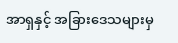အာရှနှင့် အခြားဒေသများမှ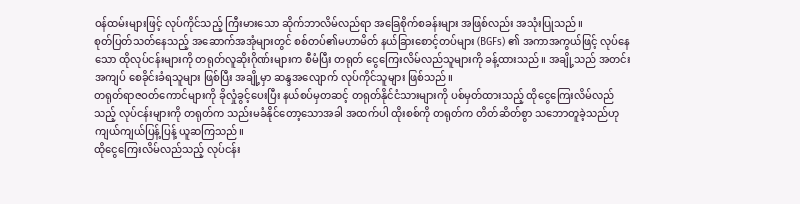ဝန်ထမ်းများဖြင့် လုပ်ကိုင်သည့် ကြီးမားသော ဆိုက်ဘာလိမ်လည်ရာ အခြေစိုက်စခန်းများ အဖြစ်လည်း အသုံးပြုသည်။
စုတ်ပြတ်သတ်နေသည့် အဆောက်အအုံများတွင် စစ်တပ်၏မဟာမိတ် နယ်ခြားစောင့်တပ်များ (BGFs) ၏ အကာအကွယ်ဖြင့် လုပ်နေသော ထိုလုပ်ငန်းများကို တရုတ်လူဆိုးဂိုဏ်းများက စီမံပြီး တရုတ် ငွေကြေးလိမ်လည်သူများကို ခန့်ထားသည်။ အချို့သည် အတင်းအကျပ် စေခိုင်းခံရသူများ ဖြစ်ပြီး အချို့မှာ ဆန္ဒအလျောက် လုပ်ကိုင်သူများ ဖြစ်သည်။
တရုတ်ရာဇဝတ်ကောင်များကို ခိုလှုံခွင့်ပေးပြီး နယ်စပ်မှတဆင့် တရုတ်နိုင်ငံသားများကို ပစ်မှတ်ထားသည့် ထိုငွေကြေးလိမ်လည်သည့် လုပ်ငန်းများကို တရုတ်က သည်းမခံနိုင်တော့သောအခါ အထက်ပါ ထိုးစစ်ကို တရုတ်က တိတ်ဆိတ်စွာ သဘောတူခဲ့သည်ဟု ကျယ်ကျယ်ပြန့်ပြန့် ယူဆကြသည်။
ထိုငွေကြေးလိမ်လည်သည့် လုပ်ငန်း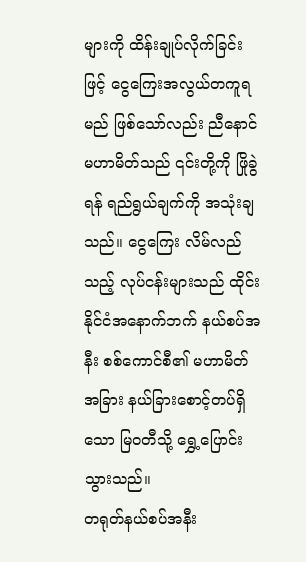များကို ထိန်းချုပ်လိုက်ခြင်းဖြင့် ငွေကြေးအလွယ်တကူရမည် ဖြစ်သော်လည်း ညီနောင်မဟာမိတ်သည် ၎င်းတို့ကို ဖြိုခွဲရန် ရည်ရွယ်ချက်ကို အသုံးချသည်။ ငွေကြေး လိမ်လည်သည့် လုပ်ငန်းများသည် ထိုင်းနိုင်ငံအနောက်ဘက် နယ်စပ်အနီး စစ်ကောင်စီ၏ မဟာမိတ် အခြား နယ်ခြားစောင့်တပ်ရှိသော မြဝတီသို့ ရွှေ့ပြောင်းသွားသည်။
တရုတ်နယ်စပ်အနီး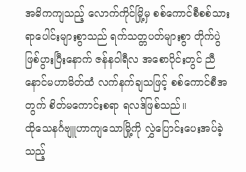အဓိကကျသည့် လောက်ကိုင်မြို့မှ စစ်ကောင်စီစစ်သား ရာပေါင်းများစွာသည် ရက်သတ္တပတ်များစွာ တိုက်ပွဲဖြစ်ပွားပြီးနောက် ဇန်နဝါရီလ အစောပိုင်းတွင် ညီနောင်မဟာမိတ်ထံ လက်နက်ချသဖြင့် စစ်ကောင်စီအတွက် စိတ်မကောင်းစရာ ရလဒ်ဖြစ်သည်။
ထိုသေနင်္ဂဗျူဟာကျသောမြို့ကို လွှဲပြောင်းပေးအပ်ခဲ့သည့်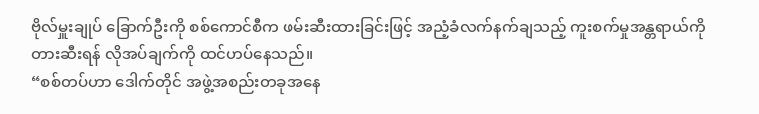ဗိုလ်မှူးချုပ် ခြောက်ဦးကို စစ်ကောင်စီက ဖမ်းဆီးထားခြင်းဖြင့် အညံ့ခံလက်နက်ချသည့် ကူးစက်မှုအန္တရာယ်ကို တားဆီးရန် လိုအပ်ချက်ကို ထင်ဟပ်နေသည်။
“စစ်တပ်ဟာ ဒေါက်တိုင် အဖွဲ့အစည်းတခုအနေ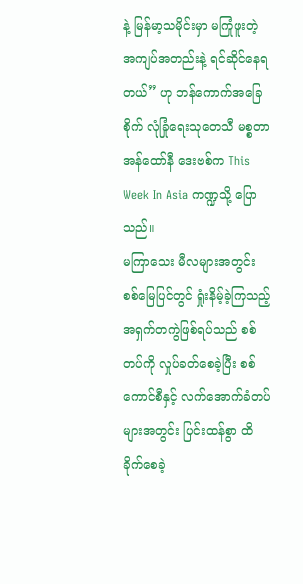နဲ့ မြန်မာ့သမိုင်းမှာ မကြုံဖူးတဲ့ အကျပ်အတည်းနဲ့ ရင်ဆိုင်နေရတယ်” ဟု ဘန်ကောက်အခြေစိုက် လုံခြုံရေးသုတေသီ မစ္စတာ အန်ထော်နီ ဒေးဗစ်က This Week In Asia ကဏ္ဍသို့ ပြောသည်။
မကြာသေး မီလများအတွင်း စစ်မြေပြင်တွင် ရှုံးနိမ့်ခဲ့ကြသည့် အရှက်တကွဲဖြစ်ရပ်သည် စစ်တပ်ကို လှုပ်ခတ်စေခဲ့ပြီး စစ်ကောင်စီနှင့် လက်အောက်ခံတပ်များအတွင်း ပြင်းထန်စွာ ထိခိုက်စေခဲ့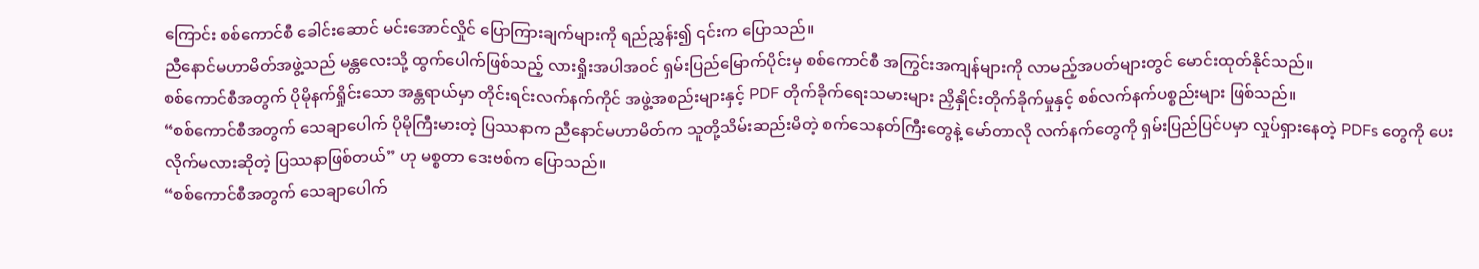ကြောင်း စစ်ကောင်စီ ခေါင်းဆောင် မင်းအောင်လှိုင် ပြောကြားချက်များကို ရည်ညွှန်း၍ ၎င်းက ပြောသည်။
ညီနောင်မဟာမိတ်အဖွဲ့သည် မန္တလေးသို့ ထွက်ပေါက်ဖြစ်သည့် လားရှိုးအပါအဝင် ရှမ်းပြည်မြောက်ပိုင်းမှ စစ်ကောင်စီ အကြွင်းအကျန်များကို လာမည့်အပတ်များတွင် မောင်းထုတ်နိုင်သည်။
စစ်ကောင်စီအတွက် ပိုမိုနက်ရှိုင်းသော အန္တရာယ်မှာ တိုင်းရင်းလက်နက်ကိုင် အဖွဲ့အစည်းများနှင့် PDF တိုက်ခိုက်ရေးသမားများ ညှိနှိုင်းတိုက်ခိုက်မှုနှင့် စစ်လက်နက်ပစ္စည်းများ ဖြစ်သည်။
“စစ်ကောင်စီအတွက် သေချာပေါက် ပိုမိုကြီးမားတဲ့ ပြဿနာက ညီနောင်မဟာမိတ်က သူတို့သိမ်းဆည်းမိတဲ့ စက်သေနတ်ကြီးတွေနဲ့ မော်တာလို လက်နက်တွေကို ရှမ်းပြည်ပြင်ပမှာ လှုပ်ရှားနေတဲ့ PDFs တွေကို ပေးလိုက်မလားဆိုတဲ့ ပြဿနာဖြစ်တယ်” ဟု မစ္စတာ ဒေးဗစ်က ပြောသည်။
“စစ်ကောင်စီအတွက် သေချာပေါက်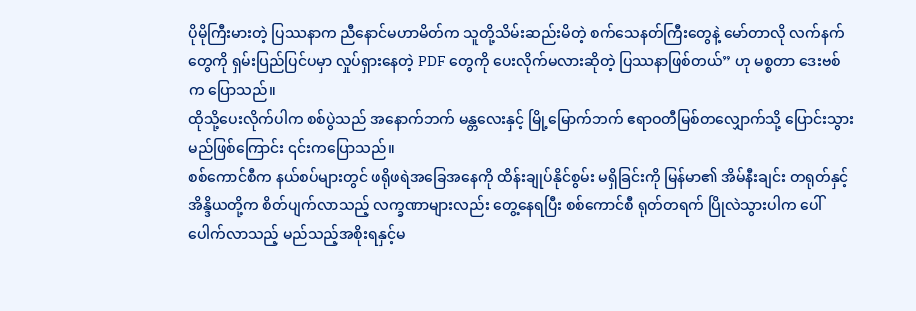ပိုမိုကြီးမားတဲ့ ပြဿနာက ညီနောင်မဟာမိတ်က သူတို့သိမ်းဆည်းမိတဲ့ စက်သေနတ်ကြီးတွေနဲ့ မော်တာလို လက်နက်တွေကို ရှမ်းပြည်ပြင်ပမှာ လှုပ်ရှားနေတဲ့ PDF တွေကို ပေးလိုက်မလားဆိုတဲ့ ပြဿနာဖြစ်တယ်” ဟု မစ္စတာ ဒေးဗစ်က ပြောသည်။
ထိုသို့ပေးလိုက်ပါက စစ်ပွဲသည် အနောက်ဘက် မန္တလေးနှင့် မြို့မြောက်ဘက် ဧရာဝတီမြစ်တလျှောက်သို့ ပြောင်းသွားမည်ဖြစ်ကြောင်း ၎င်းကပြောသည်။
စစ်ကောင်စီက နယ်စပ်များတွင် ဖရိုဖရဲအခြေအနေကို ထိန်းချုပ်နိုင်စွမ်း မရှိခြင်းကို မြန်မာ၏ အိမ်နီးချင်း တရုတ်နှင့် အိန္ဒိယတို့က စိတ်ပျက်လာသည့် လက္ခဏာများလည်း တွေ့နေရပြီး စစ်ကောင်စီ ရုတ်တရက် ပြိုလဲသွားပါက ပေါ်ပေါက်လာသည့် မည်သည့်အစိုးရနှင့်မ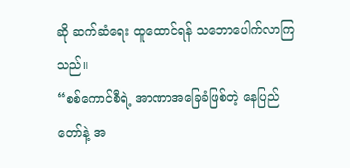ဆို ဆက်ဆံရေး ထူထောင်ရန် သဘောပေါက်လာကြသည်။
“စစ်ကောင်စီရဲ့ အာဏာအခြေခံဖြစ်တဲ့ နေပြည်တော်နဲ့ အ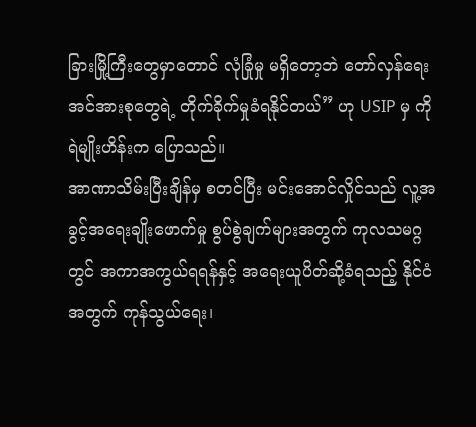ခြားမြို့ကြီးတွေမှာတောင် လုံခြုံမှု မရှိတော့ဘဲ တော်လှန်ရေး အင်အားစုတွေရဲ့ တိုက်ခိုက်မှုခံရနိုင်တယ်” ဟု USIP မှ ကိုရဲမျိုးဟိန်းက ပြောသည်။
အာဏာသိမ်းပြီးချိန်မှ စတင်ပြီး မင်းအောင်လှိုင်သည် လူ့အခွင့်အရေးချိုးဖောက်မှု စွပ်စွဲချက်များအတွက် ကုလသမဂ္ဂတွင် အကာအကွယ်ရရန်နှင့် အရေးယူပိတ်ဆို့ခံရသည့် နိုင်ငံအတွက် ကုန်သွယ်ရေး၊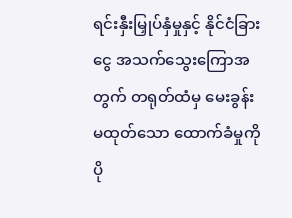ရင်းနှီးမြှုပ်နှံမှုနှင့် နိုင်ငံခြားငွေ အသက်သွေးကြောအတွက် တရုတ်ထံမှ မေးခွန်းမထုတ်သော ထောက်ခံမှုကို ပို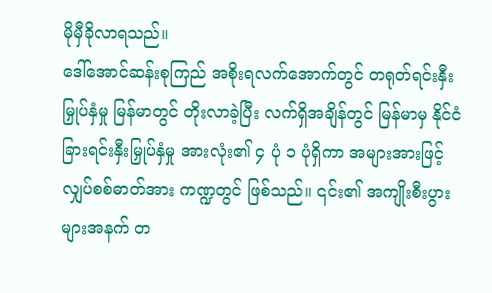မိုမှီခိုလာရသည်။
ဒေါ်အောင်ဆန်းစုကြည် အစိုးရလက်အောက်တွင် တရုတ်ရင်းနှီးမြှုပ်နှံမှု မြန်မာတွင် တိုးလာခဲ့ပြီး လက်ရှိအချိန်တွင် မြန်မာမှ နိုင်ငံခြားရင်းနှီးမြှုပ်နှံမှု အားလုံး၏ ၄ ပုံ ၁ ပုံရှိကာ အများအားဖြင့် လျှပ်စစ်ဓာတ်အား ကဏ္ဍတွင် ဖြစ်သည်။ ၎င်း၏ အကျိုးစီးပွားများအနက် တ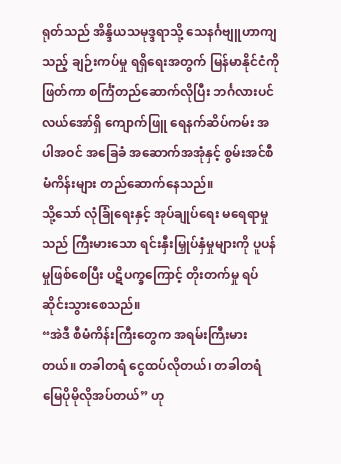ရုတ်သည် အိန္ဒိယသမုဒ္ဒရာသို့ သေနင်္ဂဗျူဟာကျသည့် ချဉ်းကပ်မှု ရရှိရေးအတွက် မြန်မာနိုင်ငံကိုဖြတ်ကာ စင်္ကြံတည်ဆောက်လိုပြီး ဘင်္ဂလားပင်လယ်အော်ရှိ ကျောက်ဖြူ ရေနက်ဆိပ်ကမ်း အပါအဝင် အခြေခံ အဆောက်အအုံနှင့် စွမ်းအင်စီမံကိန်းများ တည်ဆောက်နေသည်။
သို့သော် လုံခြုံရေးနှင့် အုပ်ချုပ်ရေး မရေရာမှုသည် ကြီးမားသော ရင်းနှီးမြှုပ်နှံမှုများကို ပူပန်မှုဖြစ်စေပြီး ပဋိပက္ခကြောင့် တိုးတက်မှု ရပ်ဆိုင်းသွားစေသည်။
“အဲဒီ စီမံကိန်းကြီးတွေက အရမ်းကြီးမားတယ်။ တခါတရံ ငွေထပ်လိုတယ်၊ တခါတရံ မြေပိုမိုလိုအပ်တယ်” ဟု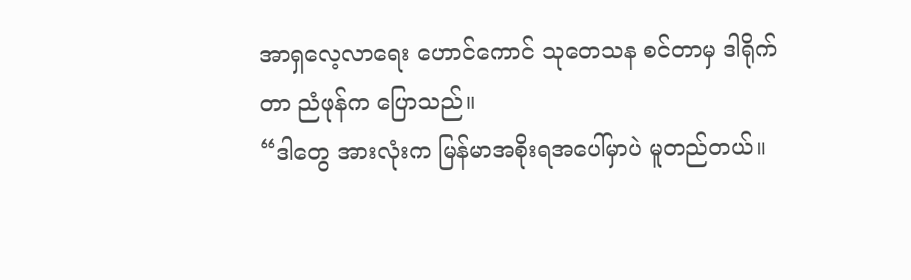အာရှလေ့လာရေး ဟောင်ကောင် သုတေသန စင်တာမှ ဒါရိုက်တာ ညံဖုန်က ပြောသည်။
“ဒါတွေ အားလုံးက မြန်မာအစိုးရအပေါ်မှာပဲ မူတည်တယ်။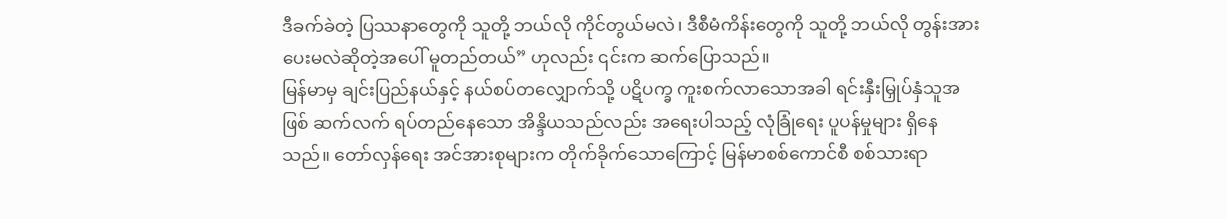ဒီခက်ခဲတဲ့ ပြဿနာတွေကို သူတို့ ဘယ်လို ကိုင်တွယ်မလဲ၊ ဒီစီမံကိန်းတွေကို သူတို့ ဘယ်လို တွန်းအားပေးမလဲဆိုတဲ့အပေါ် မူတည်တယ်” ဟုလည်း ၎င်းက ဆက်ပြောသည်။
မြန်မာမှ ချင်းပြည်နယ်နှင့် နယ်စပ်တလျှောက်သို့ ပဋိပက္ခ ကူးစက်လာသောအခါ ရင်းနှီးမြှုပ်နှံသူအဖြစ် ဆက်လက် ရပ်တည်နေသော အိန္ဒိယသည်လည်း အရေးပါသည့် လုံခြုံရေး ပူပန်မှုများ ရှိနေသည်။ တော်လှန်ရေး အင်အားစုများက တိုက်ခိုက်သောကြောင့် မြန်မာစစ်ကောင်စီ စစ်သားရာ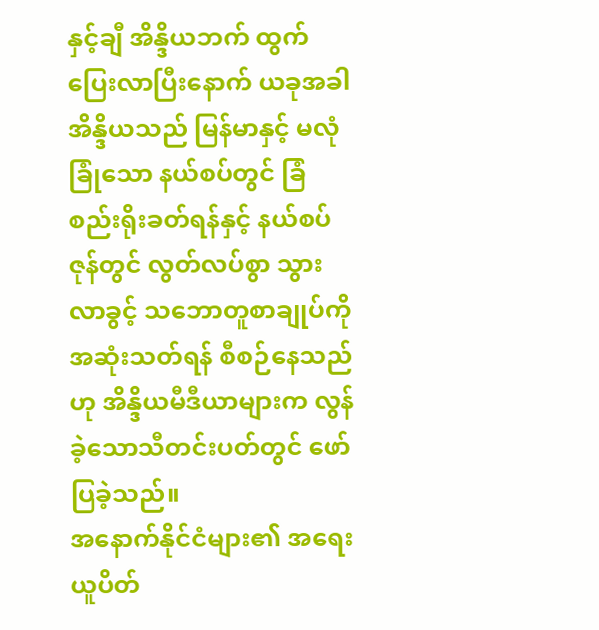နှင့်ချီ အိန္ဒိယဘက် ထွက်ပြေးလာပြီးနောက် ယခုအခါ အိန္ဒိယသည် မြန်မာနှင့် မလုံခြုံသော နယ်စပ်တွင် ခြံစည်းရိုးခတ်ရန်နှင့် နယ်စပ်ဇုန်တွင် လွတ်လပ်စွာ သွားလာခွင့် သဘောတူစာချုပ်ကို အဆုံးသတ်ရန် စီစဉ်နေသည်ဟု အိန္ဒိယမီဒီယာများက လွန်ခဲ့သောသီတင်းပတ်တွင် ဖော်ပြခဲ့သည်။
အနောက်နိုင်ငံများ၏ အရေးယူပိတ်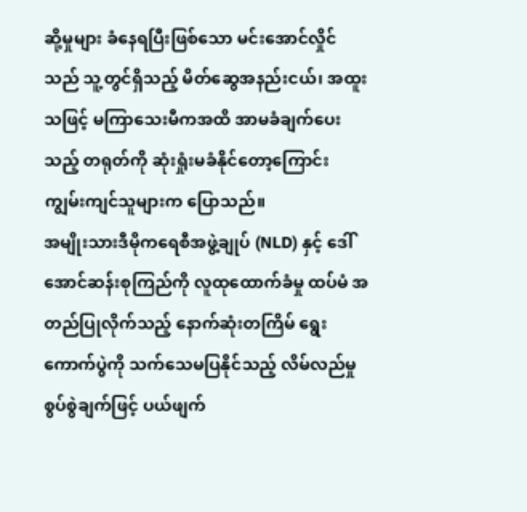ဆို့မှုများ ခံနေရပြီးဖြစ်သော မင်းအောင်လှိုင်သည် သူ့တွင်ရှိသည့် မိတ်ဆွေအနည်းငယ်၊ အထူးသဖြင့် မကြာသေးမီကအထိ အာမခံချက်ပေးသည့် တရုတ်ကို ဆုံးရှုံးမခံနိုင်တော့ကြောင်း ကျွမ်းကျင်သူများက ပြောသည်။
အမျိုးသားဒီမိုကရေစီအဖွဲ့ချုပ် (NLD) နှင့် ဒေါ်အောင်ဆန်းစုကြည်ကို လူထုထောက်ခံမှု ထပ်မံ အတည်ပြုလိုက်သည့် နောက်ဆုံးတကြိမ် ရွေးကောက်ပွဲကို သက်သေမပြနိုင်သည့် လိမ်လည်မှု စွပ်စွဲချက်ဖြင့် ပယ်ဖျက်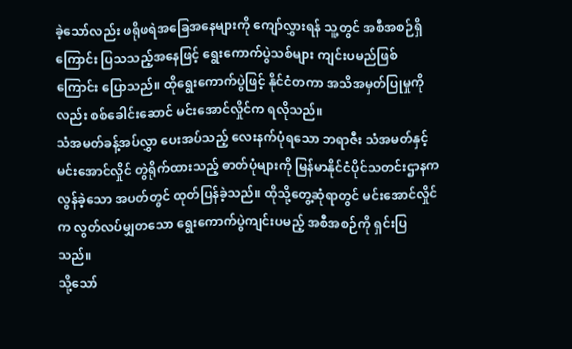ခဲ့သော်လည်း ဖရိုဖရဲအခြေအနေများကို ကျော်လွှားရန် သူ့တွင် အစီအစဉ်ရှိကြောင်း ပြသသည့်အနေဖြင့် ရွေးကောက်ပွဲသစ်များ ကျင်းပမည်ဖြစ်ကြောင်း ပြောသည်။ ထိုရွေးကောက်ပွဲဖြင့် နိုင်ငံတကာ အသိအမှတ်ပြုမှုကိုလည်း စစ်ခေါင်းဆောင် မင်းအောင်လှိုင်က ရလိုသည်။
သံအမတ်ခန့်အပ်လွှာ ပေးအပ်သည့် လေးနက်ပုံရသော ဘရာဇီး သံအမတ်နှင့် မင်းအောင်လှိုင် တွဲရိုက်ထားသည့် ဓာတ်ပုံများကို မြန်မာနိုင်ငံပိုင်သတင်းဌာနက လွန်ခဲ့သော အပတ်တွင် ထုတ်ပြန်ခဲ့သည်။ ထိုသို့တွေ့ဆုံရာတွင် မင်းအောင်လှိုင်က လွတ်လပ်မျှတသော ရွေးကောက်ပွဲကျင်းပမည့် အစီအစဉ်ကို ရှင်းပြသည်။
သို့သော်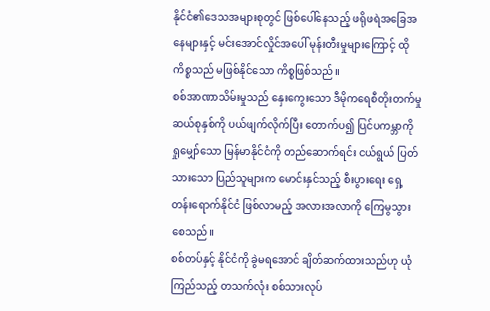နိုင်ငံ၏ဒေသအများစုတွင် ဖြစ်ပေါ်နေသည့် ဖရိုဖရဲအခြေအနေများနှင့် မင်းအောင်လှိုင်အပေါ် မုန်းတီးမှုများကြောင့် ထိုကိစ္စသည် မဖြစ်နိုင်သော ကိစ္စဖြစ်သည်။
စစ်အာဏာသိမ်းမှုသည် နှေးကွေးသော ဒီမိုကရေစီတိုးတက်မှု ဆယ်စုနှစ်ကို ပယ်ဖျက်လိုက်ပြီး တောက်ပ၍ ပြင်ပကမ္ဘာကို ရှုမျှော်သော မြန်မာနိုင်ငံကို တည်ဆောက်ရင်း ငယ်ရွယ် ပြတ်သားသော ပြည်သူများက မောင်းနှင်သည့် စီးပွားရေး ရှေ့တန်းရောက်နိုင်ငံ ဖြစ်လာမည့် အလားအလာကို ကြေမွသွားစေသည်။
စစ်တပ်နှင့် နိုင်ငံကို ခွဲမရအောင် ချိတ်ဆက်ထားသည်ဟု ယုံကြည်သည့် တသက်လုံး စစ်သားလုပ်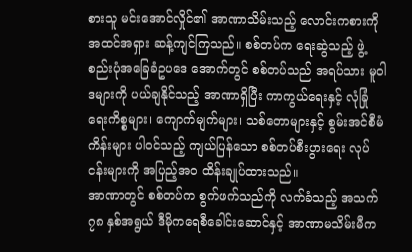စားသူ မင်းအောင်လှိုင်၏ အာဏာသိမ်းသည့် လောင်းကစားကို အထင်အရှား ဆန့်ကျင်ကြသည်။ စစ်တပ်က ရေးဆွဲသည့် ဖွဲ့စည်းပုံအခြေခံဥပဒေ အောက်တွင် စစ်တပ်သည် အရပ်သား မူဝါဒများကို ပယ်ချနိုင်သည့် အာဏာရှိပြီး ကာကွယ်ရေးနှင့် လုံခြုံရေးကိစ္စများ၊ ကျောက်မျက်များ၊ သစ်တောများနှင့် စွမ်းအင်စီမံကိန်းများ ပါဝင်သည့် ကျယ်ပြန်သော စစ်တပ်စီးပွားရေး လုပ်ငန်းများကို အပြည့်အဝ ထိန်းချုပ်ထားသည်။
အာဏာတွင် စစ်တပ်က စွက်ဖက်သည်ကို လက်ခံသည့် အသက် ၇၈ နှစ်အရွယ် ဒီမိုကရေစီခေါင်းဆောင်နှင့် အာဏာမသိမ်းမီက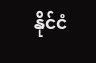နိုင်ငံ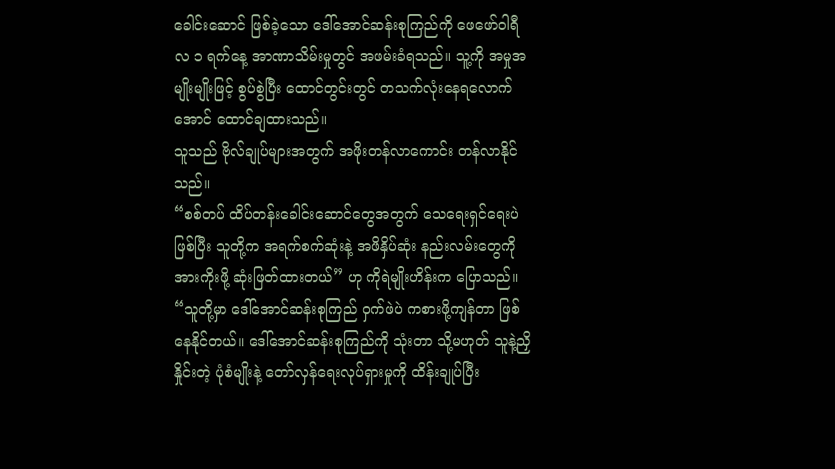ခေါင်းဆောင် ဖြစ်ခဲ့သော ဒေါ်အောင်ဆန်းစုကြည်ကို ဖေဖော်ဝါရီလ ၁ ရက်နေ့ အာဏာသိမ်းမှုတွင် အဖမ်းခံရသည်။ သူ့ကို အမှုအမျိုးမျိုးဖြင့် စွပ်စွဲပြီး ထောင်တွင်းတွင် တသက်လုံးနေရလောက်အောင် ထောင်ချထားသည်။
သူသည် ဗိုလ်ချုပ်များအတွက် အဖိုးတန်လာကောင်း တန်လာနိုင်သည်။
“စစ်တပ် ထိပ်တန်းခေါင်းဆောင်တွေအတွက် သေရေးရှင်ရေးပဲဖြစ်ပြီး သူတို့က အရက်စက်ဆုံးနဲ့ အဖိနှိပ်ဆုံး နည်းလမ်းတွေကို အားကိုးဖို့ ဆုံးဖြတ်ထားတယ်” ဟု ကိုရဲမျိုးဟိန်းက ပြောသည်။
“သူတို့မှာ ဒေါ်အောင်ဆန်းစုကြည် ဝှက်ဖဲပဲ ကစားဖို့ကျန်တာ ဖြစ်နေနိုင်တယ်။ ဒေါ်အောင်ဆန်းစုကြည်ကို သုံးတာ သို့မဟုတ် သူနဲ့ညှိနှိုင်းတဲ့ ပုံစံမျိုးနဲ့ တော်လှန်ရေးလုပ်ရှားမှုကို ထိန်းချုပ်ပြီး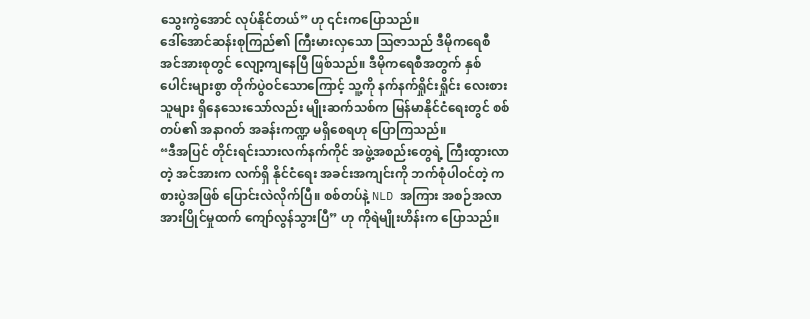သွေးကွဲအောင် လုပ်နိုင်တယ်” ဟု ၎င်းကပြောသည်။
ဒေါ်အောင်ဆန်းစုကြည်၏ ကြီးမားလှသော သြဇာသည် ဒီမိုကရေစီအင်အားစုတွင် လျော့ကျနေပြီ ဖြစ်သည်။ ဒီမိုကရေစီအတွက် နှစ်ပေါင်းများစွာ တိုက်ပွဲဝင်သောကြောင့် သူ့ကို နက်နက်ရှိုင်းရှိုင်း လေးစားသူများ ရှိနေသေးသော်လည်း မျိုးဆက်သစ်က မြန်မာနိုင်ငံရေးတွင် စစ်တပ်၏ အနာဂတ် အခန်းကဏ္ဍ မရှိစေရဟု ပြောကြသည်။
“ဒီအပြင် တိုင်းရင်းသားလက်နက်ကိုင် အဖွဲ့အစည်းတွေရဲ့ ကြီးထွားလာတဲ့ အင်အားက လက်ရှိ နိုင်ငံရေး အခင်းအကျင်းကို ဘက်စုံပါဝင်တဲ့ ကစားပွဲအဖြစ် ပြောင်းလဲလိုက်ပြီ။ စစ်တပ်နဲ့ NLD အကြား အစဉ်အလာ အားပြိုင်မှုထက် ကျော်လွန်သွားပြီ” ဟု ကိုရဲမျိုးဟိန်းက ပြောသည်။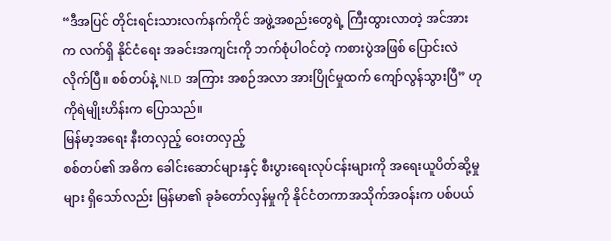“ဒီအပြင် တိုင်းရင်းသားလက်နက်ကိုင် အဖွဲ့အစည်းတွေရဲ့ ကြီးထွားလာတဲ့ အင်အားက လက်ရှိ နိုင်ငံရေး အခင်းအကျင်းကို ဘက်စုံပါဝင်တဲ့ ကစားပွဲအဖြစ် ပြောင်းလဲလိုက်ပြီ။ စစ်တပ်နဲ့ NLD အကြား အစဉ်အလာ အားပြိုင်မှုထက် ကျော်လွန်သွားပြီ” ဟု ကိုရဲမျိုးဟိန်းက ပြောသည်။
မြန်မာ့အရေး နီးတလှည့် ဝေးတလှည့်
စစ်တပ်၏ အဓိက ခေါင်းဆောင်များနှင့် စီးပွားရေးလုပ်ငန်းများကို အရေးယူပိတ်ဆို့မှုများ ရှိသော်လည်း မြန်မာ၏ ခုခံတော်လှန်မှုကို နိုင်ငံတကာအသိုက်အဝန်းက ပစ်ပယ်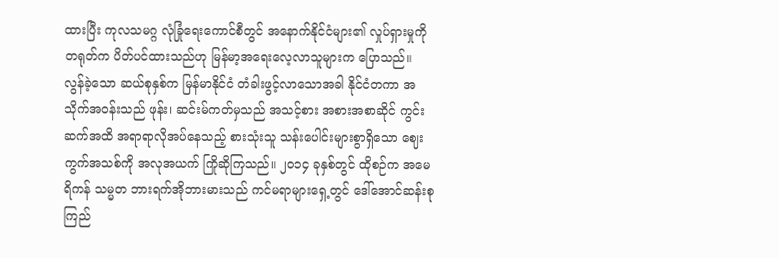ထားပြီး ကုလသမဂ္ဂ လုံခြုံရေးကောင်စီတွင် အနောက်နိုင်ငံများ၏ လှုပ်ရှားမှုကို တရုတ်က ပိတ်ပင်ထားသည်ဟု မြန်မာ့အရေးလေ့လာသူများက ပြောသည်။
လွန်ခဲ့သော ဆယ်စုနှစ်က မြန်မာနိုင်ငံ တံခါးဖွင့်လာသောအခါ နိုင်ငံတကာ အသိုက်အဝန်းသည် ဖုန်း၊ ဆင်းမ်ကတ်မှသည် အသင့်စား အစားအစာဆိုင် ကွင်းဆက်အထိ အရာရာလိုအပ်နေသည့် စားသုံးသူ သန်းပေါင်းများစွာရှိသော ဈေးကွက်အသစ်ကို အလုအယက် ကြိုဆိုကြသည်။ ၂၀၁၄ ခုနှစ်တွင် ထိုစဉ်က အမေရိကန် သမ္မတ ဘားရက်အိုဘားမားသည် ကင်မရာများရှေ့တွင် ဒေါ်အောင်ဆန်းစုကြည်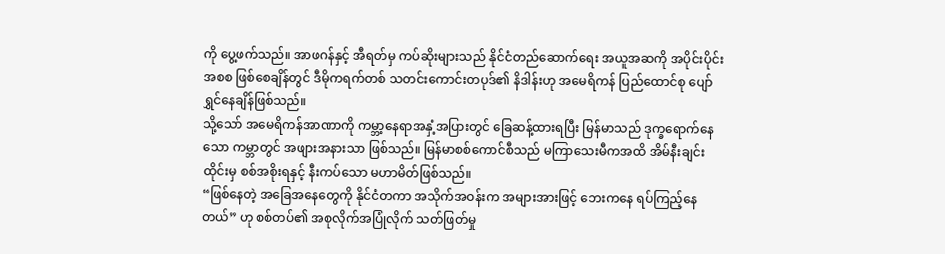ကို ပွေ့ဖက်သည်။ အာဖဂန်နှင့် အီရတ်မှ ကပ်ဆိုးများသည် နိုင်ငံတည်ဆောက်ရေး အယူအဆကို အပိုင်းပိုင်းအစစ ဖြစ်စေချိန်တွင် ဒီမိုကရက်တစ် သတင်းကောင်းတပုဒ်၏ နိဒါန်းဟု အမေရိကန် ပြည်ထောင်စု ပျော်ရွှင်နေချိန်ဖြစ်သည်။
သို့သော် အမေရိကန်အာဏာကို ကမ္ဘာ့နေရာအနှံ့အပြားတွင် ခြေဆန့်ထားရပြီး မြန်မာသည် ဒုက္ခရောက်နေသော ကမ္ဘာတွင် အဖျားအနားသာ ဖြစ်သည်။ မြန်မာစစ်ကောင်စီသည် မကြာသေးမီကအထိ အိမ်နီးချင်း ထိုင်းမှ စစ်အစိုးရနှင့် နီးကပ်သော မဟာမိတ်ဖြစ်သည်။
“ဖြစ်နေတဲ့ အခြေအနေတွေကို နိုင်ငံတကာ အသိုက်အဝန်းက အများအားဖြင့် ဘေးကနေ ရပ်ကြည့်နေတယ်” ဟု စစ်တပ်၏ အစုလိုက်အပြုံလိုက် သတ်ဖြတ်မှု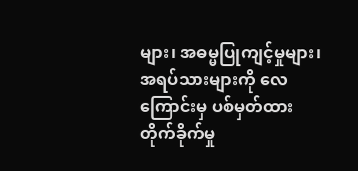များ၊ အဓမ္မပြုကျင့်မှုများ၊ အရပ်သားများကို လေကြောင်းမှ ပစ်မှတ်ထား တိုက်ခိုက်မှု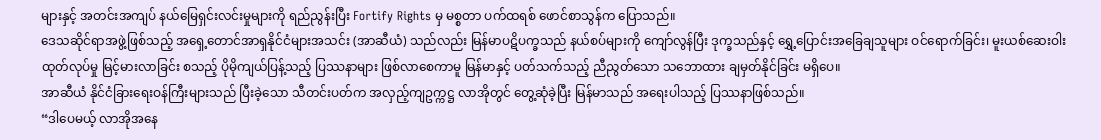များနှင့် အတင်းအကျပ် နယ်မြေရှင်းလင်းမှုများကို ရည်ညွန်းပြီး Fortify Rights မှ မစ္စတာ ပက်ထရစ် ဖောင်စာသွန်က ပြောသည်။
ဒေသဆိုင်ရာအဖွဲ့ဖြစ်သည့် အရှေ့တောင်အာရှနိုင်ငံများအသင်း (အာဆီယံ) သည်လည်း မြန်မာပဋိပက္ခသည် နယ်စပ်များကို ကျော်လွန်ပြီး ဒုက္ခသည်နှင့် ရွှေ့ပြောင်းအခြေချသူများ ဝင်ရောက်ခြင်း၊ မူးယစ်ဆေးဝါး ထုတ်လုပ်မှု မြင့်မားလာခြင်း စသည့် ပိုမိုကျယ်ပြန့်သည့် ပြဿနာများ ဖြစ်လာစေကာမူ မြန်မာနှင့် ပတ်သက်သည့် ညီညွတ်သော သဘောထား ချမှတ်နိုင်ခြင်း မရှိပေ။
အာဆီယံ နိုင်ငံခြားရေးဝန်ကြီးများသည် ပြီးခဲ့သော သီတင်းပတ်က အလှည့်ကျဥက္ကဋ္ဌ လာအိုတွင် တွေ့ဆုံခဲ့ပြီး မြန်မာသည် အရေးပါသည့် ပြဿနာဖြစ်သည်။
“ဒါပေမယ့် လာအိုအနေ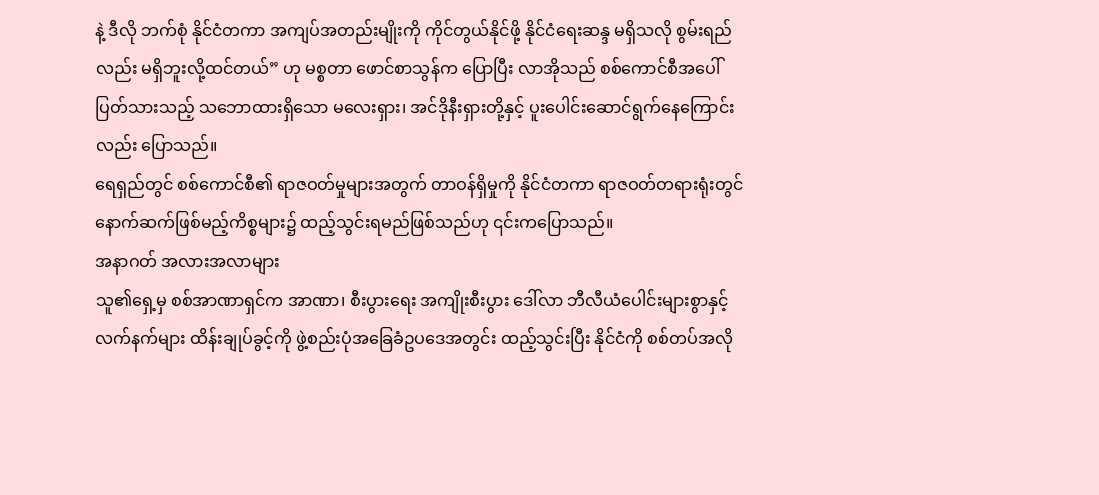နဲ့ ဒီလို ဘက်စုံ နိုင်ငံတကာ အကျပ်အတည်းမျိုးကို ကိုင်တွယ်နိုင်ဖို့ နိုင်ငံရေးဆန္ဒ မရှိသလို စွမ်းရည်လည်း မရှိဘူးလို့ထင်တယ်” ဟု မစ္စတာ ဖောင်စာသွန်က ပြောပြီး လာအိုသည် စစ်ကောင်စီအပေါ် ပြတ်သားသည့် သဘောထားရှိသော မလေးရှား၊ အင်ဒိုနီးရှားတို့နှင့် ပူးပေါင်းဆောင်ရွက်နေကြောင်းလည်း ပြောသည်။
ရေရှည်တွင် စစ်ကောင်စီ၏ ရာဇဝတ်မှုများအတွက် တာဝန်ရှိမှုကို နိုင်ငံတကာ ရာဇဝတ်တရားရုံးတွင် နောက်ဆက်ဖြစ်မည့်ကိစ္စများ၌ ထည့်သွင်းရမည်ဖြစ်သည်ဟု ၎င်းကပြောသည်။
အနာဂတ် အလားအလာများ
သူ၏ရှေ့မှ စစ်အာဏာရှင်က အာဏာ၊ စီးပွားရေး အကျိုးစီးပွား ဒေါ်လာ ဘီလီယံပေါင်းများစွာနှင့် လက်နက်များ ထိန်းချုပ်ခွင့်ကို ဖွဲ့စည်းပုံအခြေခံဥပဒေအတွင်း ထည့်သွင်းပြီး နိုင်ငံကို စစ်တပ်အလို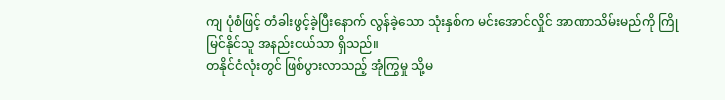ကျ ပုံစံဖြင့် တံခါးဖွင့်ခဲ့ပြီးနောက် လွန်ခဲ့သော သုံးနှစ်က မင်းအောင်လှိုင် အာဏာသိမ်းမည်ကို ကြိုမြင်နိုင်သူ အနည်းငယ်သာ ရှိသည်။
တနိုင်ငံလုံးတွင် ဖြစ်ပွားလာသည့် အုံကြွမှု သို့မ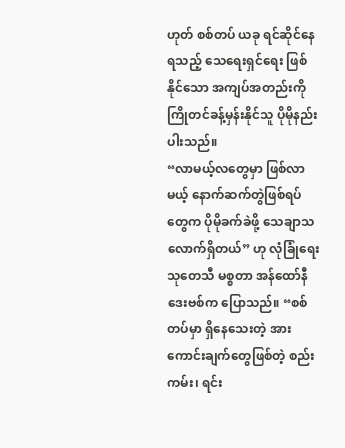ဟုတ် စစ်တပ် ယခု ရင်ဆိုင်နေရသည့် သေရေးရှင်ရေး ဖြစ်နိုင်သော အကျပ်အတည်းကို ကြိုတင်ခန့်မှန်းနိုင်သူ ပိုမိုနည်းပါးသည်။
“လာမယ့်လတွေမှာ ဖြစ်လာမယ့် နောက်ဆက်တွဲဖြစ်ရပ်တွေက ပိုမိုခက်ခဲဖို့ သေချာသလောက်ရှိတယ်” ဟု လုံခြုံရေး သုတေသီ မစ္စတာ အန်ထော်နီ ဒေးဗစ်က ပြောသည်။ “စစ်တပ်မှာ ရှိနေသေးတဲ့ အားကောင်းချက်တွေဖြစ်တဲ့ စည်းကမ်း၊ ရင်း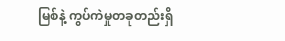မြစ်နဲ့ ကွပ်ကဲမှုတခုတည်းရှိ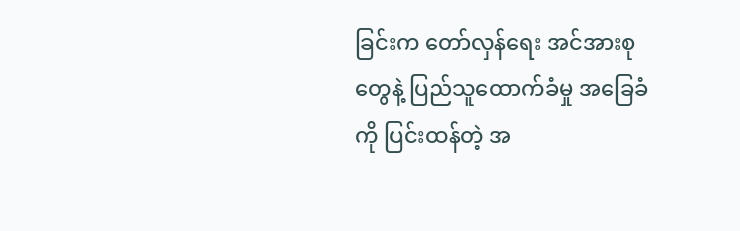ခြင်းက တော်လှန်ရေး အင်အားစုတွေနဲ့ ပြည်သူထောက်ခံမှု အခြေခံကို ပြင်းထန်တဲ့ အ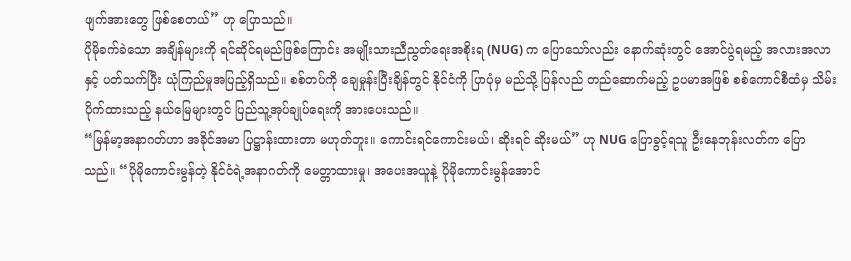ဖျက်အားတွေ ဖြစ်စေတယ်” ဟု ပြောသည်။
ပိုမိုခက်ခဲသော အချိန်များကို ရင်ဆိုင်ရမည်ဖြစ်ကြောင်း အမျိုးသားညီညွတ်ရေးအစိုးရ (NUG) က ပြောသော်လည်း နောက်ဆုံးတွင် အောင်ပွဲရမည့် အလားအလာနှင့် ပတ်သက်ပြီး ယုံကြည်မှုအပြည့်ရှိသည်။ စစ်တပ်ကို ချေမှုန်းပြီးချိန်တွင် နိုင်ငံကို ပြာပုံမှ မည်သို့ ပြန်လည် တည်ဆောက်မည့် ဥပမာအဖြစ် စစ်ကောင်စီထံမှ သိမ်းပိုက်ထားသည့် နယ်မြေများတွင် ပြည်သူ့အုပ်ချုပ်ရေးကို အားပေးသည်။
“မြန်မာ့အနာဂတ်ဟာ အခိုင်အမာ ပြဋ္ဌာန်းထားတာ မဟုတ်ဘူး။ ကောင်းရင်ကောင်းမယ်၊ ဆိုးရင် ဆိုးမယ်” ဟု NUG ပြောခွင့်ရသူ ဦးနေဘုန်းလတ်က ပြောသည်။ “ပိုမိုကောင်းမွန်တဲ့ နိုင်ငံရဲ့အနာဂတ်ကို မေတ္တာထားမှု၊ အပေးအယူနဲ့ ပိုမိုကောင်းမွန်အောင်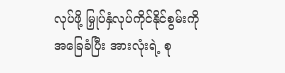လုပ်ဖို့ မြှုပ်နှံလုပ်ကိုင်နိုင်စွမ်းကို အခြေခံပြီး အားလုံးရဲ့ စု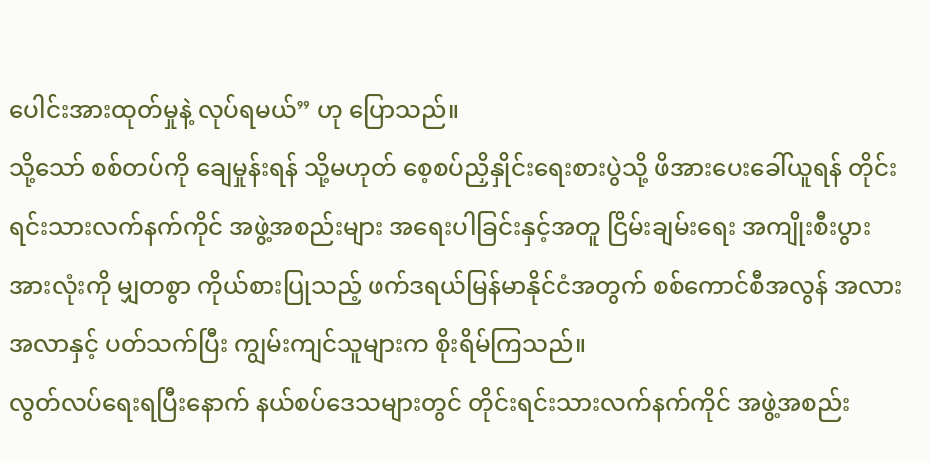ပေါင်းအားထုတ်မှုနဲ့ လုပ်ရမယ်” ဟု ပြောသည်။
သို့သော် စစ်တပ်ကို ချေမှုန်းရန် သို့မဟုတ် စေ့စပ်ညှိနှိုင်းရေးစားပွဲသို့ ဖိအားပေးခေါ်ယူရန် တိုင်းရင်းသားလက်နက်ကိုင် အဖွဲ့အစည်းများ အရေးပါခြင်းနှင့်အတူ ငြိမ်းချမ်းရေး အကျိုးစီးပွား အားလုံးကို မျှတစွာ ကိုယ်စားပြုသည့် ဖက်ဒရယ်မြန်မာနိုင်ငံအတွက် စစ်ကောင်စီအလွန် အလားအလာနှင့် ပတ်သက်ပြီး ကျွမ်းကျင်သူများက စိုးရိမ်ကြသည်။
လွတ်လပ်ရေးရပြီးနောက် နယ်စပ်ဒေသများတွင် တိုင်းရင်းသားလက်နက်ကိုင် အဖွဲ့အစည်း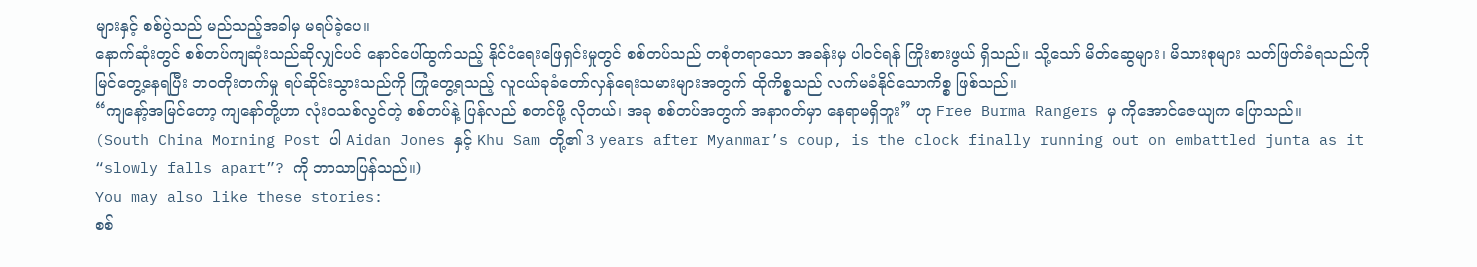များနှင့် စစ်ပွဲသည် မည်သည့်အခါမှ မရပ်ခဲ့ပေ။
နောက်ဆုံးတွင် စစ်တပ်ကျဆုံးသည်ဆိုလျှင်ပင် နောင်ပေါ်ထွက်သည့် နိုင်ငံရေးဖြေရှင်းမှုတွင် စစ်တပ်သည် တစုံတရာသော အခန်းမှ ပါဝင်ရန် ကြိုးစားဖွယ် ရှိသည်။ သို့သော် မိတ်ဆွေများ၊ မိသားစုများ သတ်ဖြတ်ခံရသည်ကို မြင်တွေ့နေရပြီး ဘဝတိုးတက်မှု ရပ်ဆိုင်းသွားသည်ကို ကြုံတွေ့ရသည့် လူငယ်ခုခံတော်လှန်ရေးသမားများအတွက် ထိုကိစ္စသည် လက်မခံနိုင်သောကိစ္စ ဖြစ်သည်။
“ကျနော့်အမြင်တော့ ကျနော်တို့ဟာ လုံးဝသစ်လွင်တဲ့ စစ်တပ်နဲ့ ပြန်လည် စတင်ဖို့ လိုတယ်၊ အခု စစ်တပ်အတွက် အနာဂတ်မှာ နေရာမရှိဘူး” ဟု Free Burma Rangers မှ ကိုအောင်ဇေယျက ပြောသည်။
(South China Morning Post ပါ Aidan Jones နှင့် Khu Sam တို့၏ 3 years after Myanmar’s coup, is the clock finally running out on embattled junta as it “slowly falls apart”? ကို ဘာသာပြန်သည်။)
You may also like these stories:
စစ်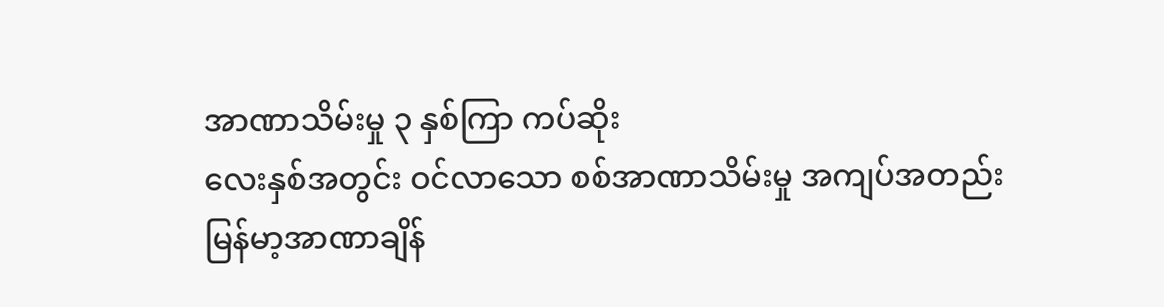အာဏာသိမ်းမှု ၃ နှစ်ကြာ ကပ်ဆိုး
လေးနှစ်အတွင်း ဝင်လာသော စစ်အာဏာသိမ်းမှု အကျပ်အတည်း
မြန်မာ့အာဏာချိန်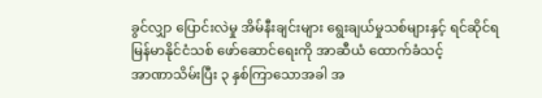ခွင်လျှာ ပြောင်းလဲမှု အိမ်နီးချင်းများ ရွေးချယ်မှုသစ်များနှင့် ရင်ဆိုင်ရ
မြန်မာနိုင်ငံသစ် ဖော်ဆောင်ရေးကို အာဆီယံ ထောက်ခံသင့်
အာဏာသိမ်းပြီး ၃ နှစ်ကြာသောအခါ အ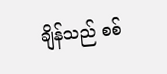ချိန်သည် စစ်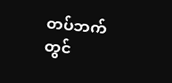တပ်ဘက်တွင်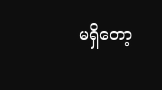မရှိတော့